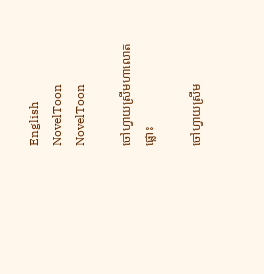English
NovelToon NovelToon

ចៅហ្វាយស្រីមហាលោតផ្លោះ

ចៅហ្វាយស្រីម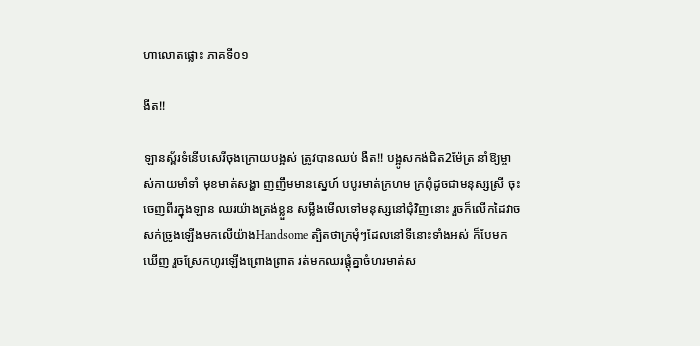ហាលោតផ្លោះ ភាគទី០១

ងីត!!

ឡានស្ព័រទំនើបសេរីចុងក្រោយបង្អស់ ត្រូវបានឈប់ ងឺត!! បង្អូសកង់ជិត2ម៉ែត្រ នាំឱ្យម្ចាស់កាយមាំទាំ មុខមាត់សង្ហា ញញឹមមានស្នេហ៍ បបូរមាត់ក្រហម ក្រពុំដូចជាមនុស្សស្រី ចុះចេញពីរក្នុងឡាន ឈរយ៉ាងត្រង់ខ្លួន សម្លឹងមើលទៅមនុស្សនៅជុំវិញនោះ រួចក៏លើកដៃវាចសក់ច្រូងឡើងមកលើយ៉ាងHandsome ត្បិតថាក្រមុំៗដែលនៅទីនោះទាំងអស់ ក៏បែមកឃើញ រួចស្រែកហូរឡើងព្រោងព្រាត រត់មកឈរផ្តុំគ្នាចំហរមាត់ស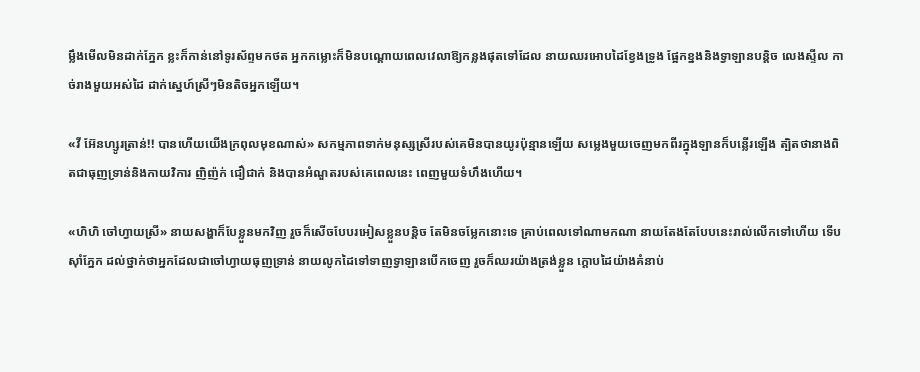ម្លឹងមើលមិនដាក់ភ្នែក ខ្លះក៏កាន់នៅទូរស័ព្ទមកថត អ្នកកម្លោះក៏មិនបណ្តោយពេលវេលាឱ្យកន្លងផុតទៅដែល នាយឈរអោបដៃខ្វែងទ្រូង ផ្អែកខ្នងនិងទ្វាឡានបន្តិច លេងស្ទីល កាច់រាងមួយអស់ដៃ ដាក់ស្នេហ៍ស្រីៗមិនតិចអ្នកឡើយ។

«វី អ៊ែនហ្សូរត្រាន់!! បានហើយយើងក្រពុលមុខណាស់» សកម្មភាពទាក់មនុស្សស្រីរបស់គេមិនបានយូរប៉ុន្មានឡើយ សម្លេងមួយចេញមកពីរក្នុងឡានក៏បន្លើរឡើង ត្បិតថានាងពិតជាធុញទ្រាន់និងកាយវិការ ញិញ៉ក់ ជឿជាក់ និងបានអំណួតរបស់គេពេលនេះ ពេញមួយទំហឹងហើយ។

«ហិហិ ចៅហ្វាយស្រី» នាយសង្ហាក៏បែខ្លួនមកវិញ រួចក៏សើចបែបរអៀសខ្លួនបន្តិច តែមិនចម្លែកនោះទេ គ្រាប់ពេលទៅណាមកណា នាយតែងតែបែបនេះរាល់លើកទៅហើយ ទើបស៊ាំភ្នែក ដល់ថ្នាក់ថាអ្នកដែលជាចៅហ្វាយធុញទ្រាន់ នាយលូកដៃទៅទាញទ្វាឡានបើកចេញ រួចក៏ឈរយ៉ាងត្រង់ខ្លួន ក្តោបដៃយ៉ាងគំនាប់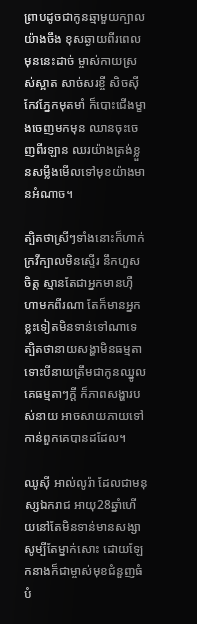ព្រាបដូចជាកូនឆ្មាមួយក្បាលយ៉ាងចឹង ខុសឆ្ងាយពីរពេលមុននេះដាច់ ម្ចាស់កាយស្រស់ស្អាត សាច់សរខ្ចី សិចស៊ី កែវភ្នែកមុតមាំ ក៏បោះជើងម្ខាងចេញមកមុន ឈានចុះចេញពីរឡាន ឈរយ៉ាងត្រង់ខ្លួនសម្លឹងមើលទៅមុខយ៉ាងមានអំណាច។

ត្បិតថាស្រីៗទាំងនោះក៏ហាក់ក្រវីក្បាលមិនស្ទើរ នឹកហួសចិត្ត ស្មានតែជាអ្នកមានហ៊ឺហាមកពីរណា តែក៏មានអ្នកខ្លះទៀតមិនទាន់ទៅណាទេ ត្បិតថានាយសង្ហាមិនធម្មតា ទោះបីនាយត្រឹមជាកូនឈ្នូលគេធម្មតាៗក្តី ក៏ភាពសង្ហារបស់នាយ អាចសាយភាយទៅកាន់ពួកគេបានដដែល។

ឈូស៊ី អាល់លូរ៉ា ដែលជាមនុស្សឯករាជ អាយុ28ឆ្នាំហើយនៅតែមិនទាន់មានសង្សាសូម្បីតែម្នាក់សោះ ដោយឡែកនាងក៏ជាម្ចាស់មុខជំនួញធំបំ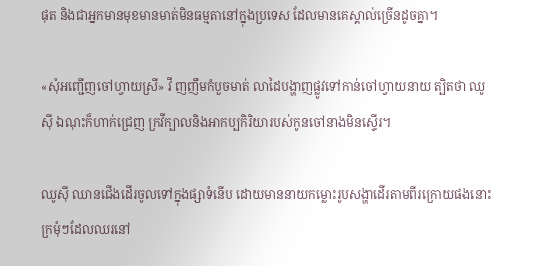ផុត និងជាអ្នកមានមុខមានមាត់មិនធម្មតានៅក្នុងប្រទេស ដែលមានគេស្គាល់ច្រើនដូចគ្នា។

«សុំអញ្ជើញចៅហ្វាយស្រី» វី ញញឹមកំបួចមាត់ លាដៃបង្ហាញផ្លូវទៅកាន់ចៅហ្វាយនាយ ត្បិតថា ឈូស៊ី ឯណុះក៏ហាក់ជ្រេញ ក្រវីក្បាលនិងអាកប្បកិរិយារបស់កូនចៅនាងមិនស្ទើរ។

ឈូស៊ី ឈានជើងដើរចូលទៅក្នុងផ្សាទំនើប ដោយមាននាយកម្លោះរូបសង្ហាដើរតាមពីរក្រោយផងនោះ ក្រមុំៗដែលឈរនៅ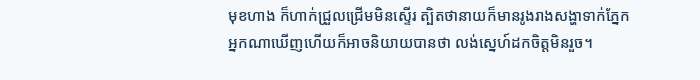មុខហាង ក៏ហាក់ជ្រួលជ្រើមមិនស្ទើរ ត្បិតថានាយក៏មានរូងរាងសង្ហាទាក់ភ្នែក អ្នកណាឃើញហើយក៏អាចនិយាយបានថា លង់ស្នេហ៍ដកចិត្តមិនរួច។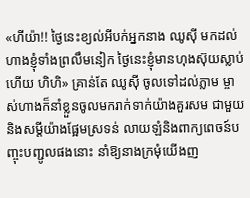«ហីយ៉ា!! ថ្ងៃនេះខ្យល់អីបក់អ្នកនាង ឈូស៊ី មកដល់ហាងខ្ញុំទាំងព្រលឹមនៀក ថ្ងៃនេះខ្ញុំមានហុងស៊ុយស្លាប់ហើយ ហិហិ» គ្រាន់តែ ឈូស៊ី ចូលទៅដល់ភ្លាម ម្ចាស់ហាងក៏នាំខ្លួនចូលមករាក់ទាក់យ៉ាងគួរសម ជាមួយនិងសម្តីយ៉ាងផ្អែមស្រទន់ លាយឡំនិងពាក្យពេចន៍បញ្ចុះបញ្ជូលផងនោះ នាំឱ្យនាងក្រមុំយើងញ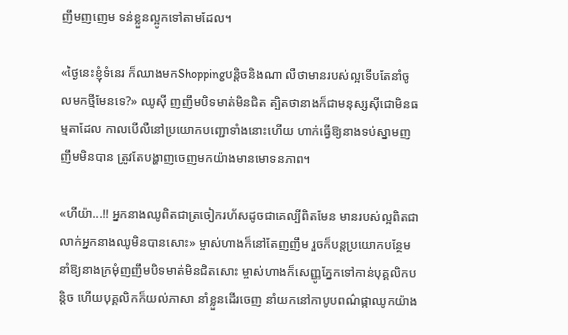ញឹមញញេម ទន់ខ្លួនល្អូកទៅតាមដែល។

«ថ្ងៃនេះខ្ញុំទំនេរ ក៏ឈាងមកShoppingបន្តិចនិងណា លឺថាមានរបស់ល្អទើបតែនាំចូលមកថ្មីមែនទេ?» ឈូស៊ី ញញឹមបិទមាត់មិនជិត ត្បិតថានាងក៏ជាមនុស្សស៊ីជោមិនធម្មតាដែល កាលបើលឺនៅប្រយោកបញ្ជោទាំងនោះហើយ ហាក់ធ្វើឱ្យនាងទប់ស្នាមញញឹមមិនបាន ត្រូវតែបង្ហាញចេញមកយ៉ាងមានមោទនភាព។

«ហីយ៉ា...!! អ្នកនាងឈូពិតជាត្រចៀករហ័សដូចជាគេល្បីពិតមែន មានរបស់ល្អពិតជាលាក់អ្នកនាងឈូមិនបានសោះ» ម្ចាស់ហាងក៏នៅតែញញឹម រួចក៏បន្តប្រយោកបន្ថែម នាំឱ្យនាងក្រមុំញញឹមបិទមាត់មិនជិតសោះ ម្ចាស់ហាងក៏សេញ្ញូភ្នែកទៅកាន់បុគ្គលិកបន្តិច ហើយបុគ្គលិកក៏យល់ភាសា នាំខ្លួនដើរចេញ នាំយកនៅកាបូបពណ៌ផ្កាឈូកយ៉ាង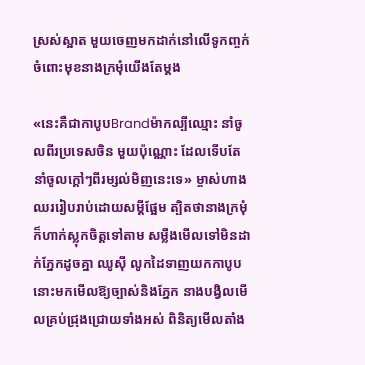ស្រស់ស្អាត មួយចេញមកដាក់នៅលើទូកញ្ចក់ ចំពោះមុខនាងក្រមុំយើងតែម្តង

«នេះគឺជាកាបូបBrandម៉ាកល្បីឈ្មោះ នាំចូលពីរប្រទេសចិន មួយប៉ុណ្ណោះ ដែលទើបតែនាំចូលក្តៅៗពីរម្សល់មិញនេះទេ» ម្ចាស់ហាងឈររៀបរាប់ដោយសម្តីផ្អែម ត្បិតថានាងក្រមុំក៏ហាក់ស្លុកចិត្តទៅតាម សម្លឹងមើលទៅមិនដាក់ភ្នែកដូចគ្នា ឈូស៊ី លូកដៃទាញយកកាបូបនោះមកមើលឱ្យច្បាស់និងភ្នែក នាងបង្វិលមើលគ្រប់ជ្រុងជ្រោយទាំងអស់ ពិនិត្យមើលតាំង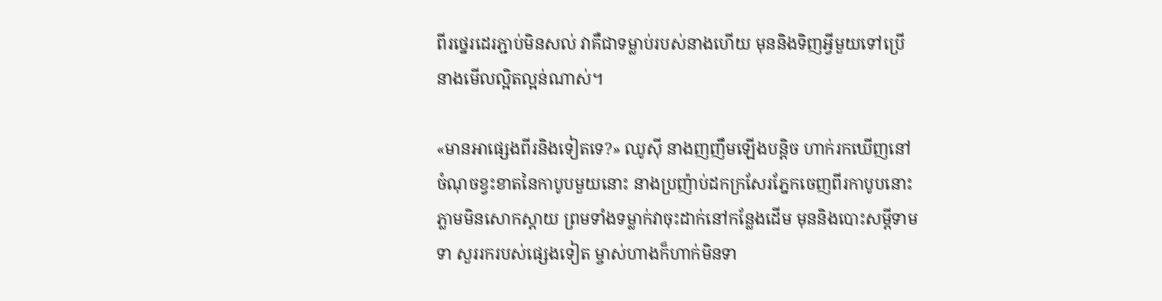ពីរថ្នេរដេរភ្ជាប់មិនសល់ វាគឺជាទម្លាប់របស់នាងហើយ មុននិងទិញអ្វីមួយទៅប្រើ នាងមើលល្អិតល្អន់ណាស់។

«មានអាផ្សេងពីរនិងទៀតទេ?» ឈូស៊ី នាងញញឹមឡើងបន្តិច ហាក់រកឃើញនៅចំណុចខ្វះខាតនៃកាបូបមួយនោះ នាងប្រញ៉ាប់ដកក្រសែរភ្នែកចេញពីរកាបូបនោះភ្លាមមិនសោកស្តាយ ព្រមទាំងទម្លាក់វាចុះដាក់នៅកន្លែងដើម មុននិងបោះសម្តីទាមទា សួររករបស់ផ្សេងទៀត ម្ចាស់ហាងក៏ហាក់មិនទា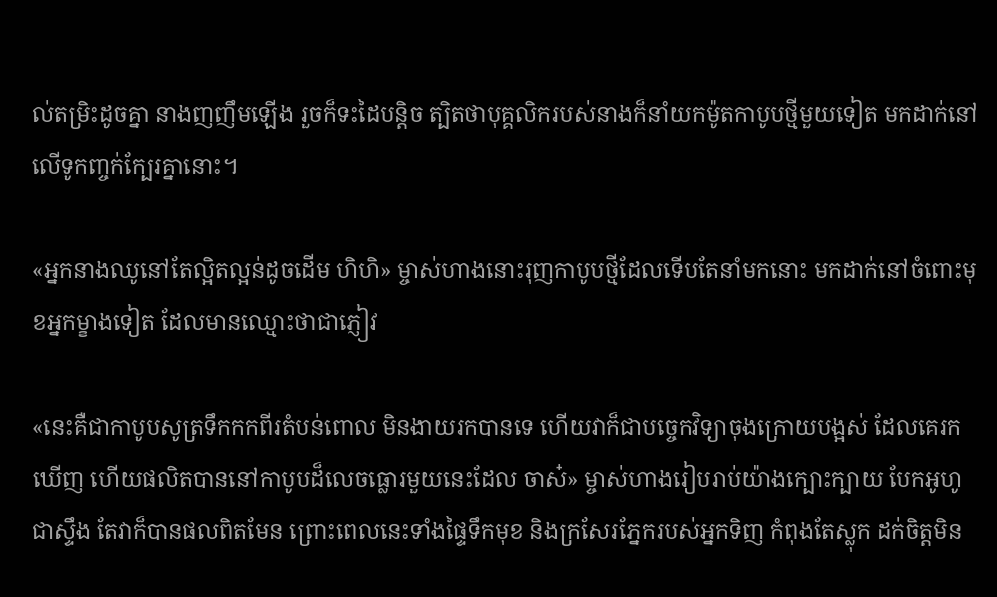ល់តម្រិះដូចគ្នា នាងញញឹមឡើង រួចក៏ទះដៃបន្តិច ត្បិតថាបុគ្គលិករបស់នាងក៏នាំយកម៉ូតកាបូបថ្មីមួយទៀត មកដាក់នៅលើទូកញ្ចក់ក្បែរគ្នានោះ។

«អ្នកនាងឈូនៅតែល្អិតល្អន់ដូចដើម ហិហិ» ម្ចាស់ហាងនោះរុញកាបូបថ្មីដែលទើបតែនាំមកនោះ មកដាក់នៅចំពោះមុខអ្នកម្ខាងទៀត ដែលមានឈ្មោះថាជាភ្ញៀវ

«នេះគឺជាកាបូបសូត្រទឹកកកពីរតំបន់ពោល មិនងាយរកបានទេ ហើយវាក៏ជាបច្ចេកវិទ្យាចុងក្រោយបង្អស់ ដែលគេរកឃើញ ហើយផលិតបាននៅកាបូបដ៏លេចធ្លោរមួយនេះដែល ចាស៎» ម្ចាស់ហាងរៀបរាប់យ៉ាងក្បោះក្បាយ បែកអូហូជាស្ទឹង តែវាក៏បានផលពិតមែន ព្រោះពេលនេះទាំងផ្ទៃទឹកមុខ និងក្រសែរភ្នែករបស់អ្នកទិញ កំពុងតែស្លុក ដក់ចិត្តមិន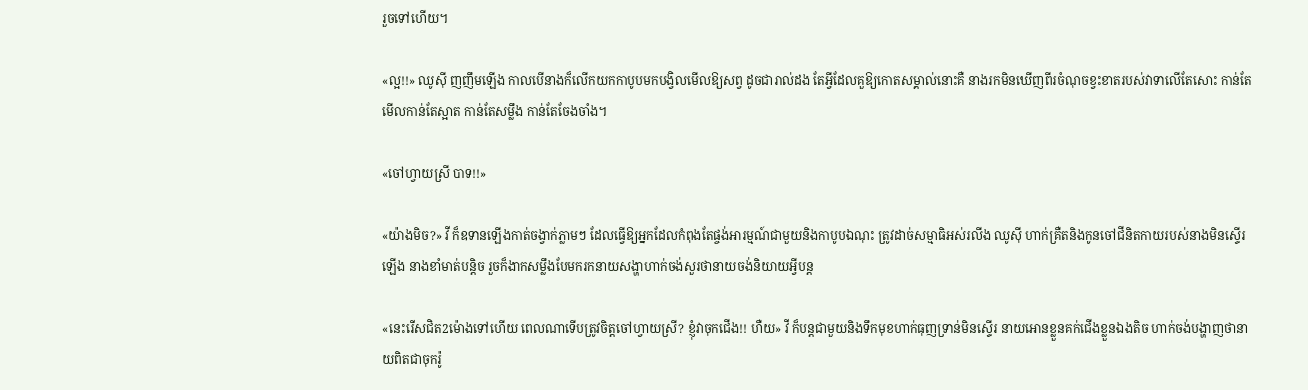រួចទៅហើយ។

«ល្អ!!» ឈូស៊ី ញញឹមឡើង កាលបើនាងក៏លើកយកកាបូបមកបង្វិលមើលឱ្យសព្វ ដូចជារាល់ដង តែអ្វីដែលគួឱ្យកោតសម្គាល់នោះគឺ នាងរកមិនឃើញពីរចំណុចខ្វះខាតរបស់វាទាលើតែសោះ កាន់តែមើលកាន់តែស្អាត កាន់តែសម្លឹង កាន់តែចែងចាំង។

«ចៅហ្វាយស្រី បាទ!!»

«យ៉ាងមិច?» វី ក៏ឧទានឡើងកាត់ចង្វាក់ភ្លាមៗ ដែលធ្វើឱ្យអ្នកដែលកំពុងតែផ្ចង់អារម្មណ៍ជាមួយនិងកាបូបឯណុះ ត្រូវដាច់សម្មាធិអស់រលីង ឈូស៊ី ហាក់គ្រឺតនិងកូនចៅជីនិតកាយរបស់នាងមិនស្ទើរឡើង នាងខាំមាត់បន្តិច រួចក៏ងាកសម្លឹងបែមករកនាយសង្ហាហាក់ចង់សួរថានាយចង់និយាយអ្វីបន្ត

«នេះរើសជិត2ម៉ោងទៅហើយ ពេលណាទើបត្រូវចិត្តចៅហ្វាយស្រី? ខ្ញុំវាចុកជើង!! ហឺយ» វី ក៏បន្តជាមួយនិងទឹកមុខហាក់ធុញទ្រាន់មិនស្ទើរ នាយអោនខ្លួនគក់ជើងខ្លួនឯងតិច ហាក់ចង់បង្ហាញថានាយពិតជាចុករ៉ូ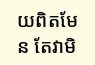យពិតមែន តែវាមិ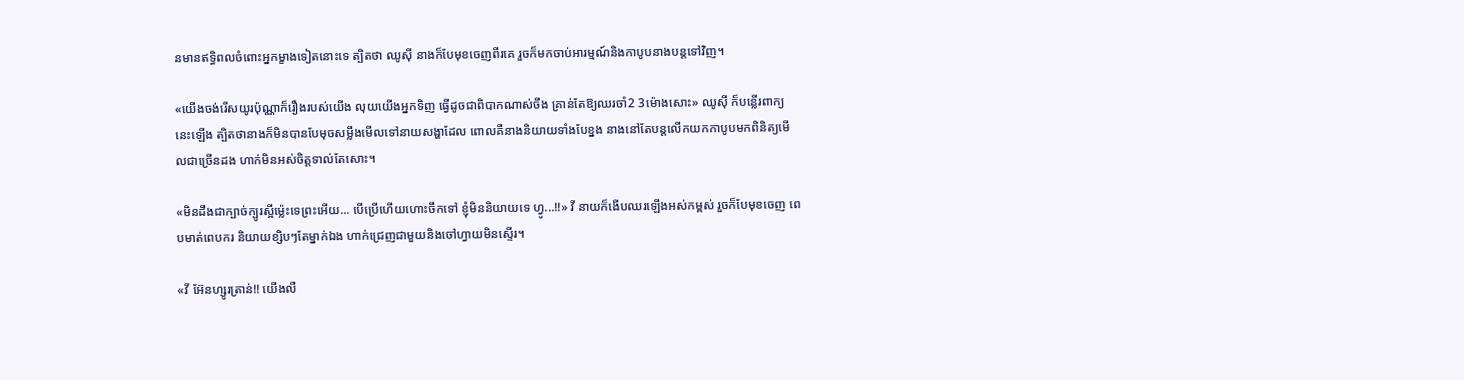នមានឥទ្ធិពលចំពោះអ្នកម្ខាងទៀតនោះទេ ត្បិតថា ឈូស៊ី នាងក៏បែមុខចេញពីរគេ រួចក៏មកចាប់អារម្មណ៍និងកាបូបនាងបន្តទៅវិញ។

«យើងចង់រើសយូរប៉ុណ្ណាក៏រឿងរបស់យើង លុយយើងអ្នកទិញ ធ្វើដូចជាពិបាកណាស់ចឹង គ្រាន់តែឱ្យឈរចាំ2 3ម៉ោងសោះ» ឈូស៊ី ក៏បន្លើរពាក្យនេះឡើង ត្បិតថានាងក៏មិនបានបែមុចសម្លឹងមើលទៅនាយសង្ហាដែល ពោលគឺនាងនិយាយទាំងបែខ្នង នាងនៅតែបន្តលើកយកកាបូបមកពិនិត្យមើលជាច្រើនដង ហាក់មិនអស់ចិត្តទាល់តែសោះ។

«មិនដឹងជាក្បាច់ក្បូរស្អីម្ល៉េះទេព្រះអើយ... បើប្រើហើយហោះចឹកទៅ ខ្ញុំមិននិយាយទេ ហ្វូ...!!» វី នាយក៏ងើបឈរឡើងអស់កម្ពស់ រួចក៏បែមុខចេញ ពេបមាត់ពេបករ និយាយខ្សិបៗតែម្នាក់ឯង ហាក់ជ្រេញជាមួយនិងចៅហ្វាយមិនស្ទើរ។

«វី អ៊ែនហ្សូរត្រាន់!! យើងលឺ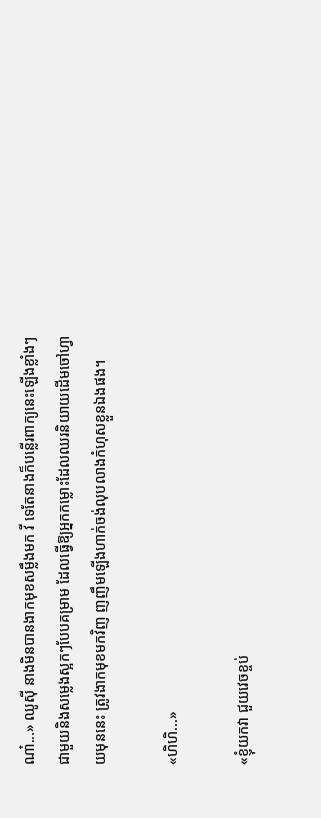ណា៎...» ឈូស៊ី នាងមិនបានងាកមុខសម្លឹងមក វី ទេតែនាងក៏បន្លើរពាក្យនេះឡើងខ្លាំងៗ ជាមួយនិងសម្លេងស្អកៗបែបគម្រាម ដែលធ្វើឱ្យអ្នកកម្លោះដែលឈរនិយាយដើមចៅហ្វាយមុននេះ ត្រូវងាកមុខមកវិញ ញញឹមឡើងហាក់ចង់លុបលាងកំហុសខ្លួនឯងផង។

«ហិហិ...»

«ខ្ញុំយកវា ជួយវេចខ្ចប់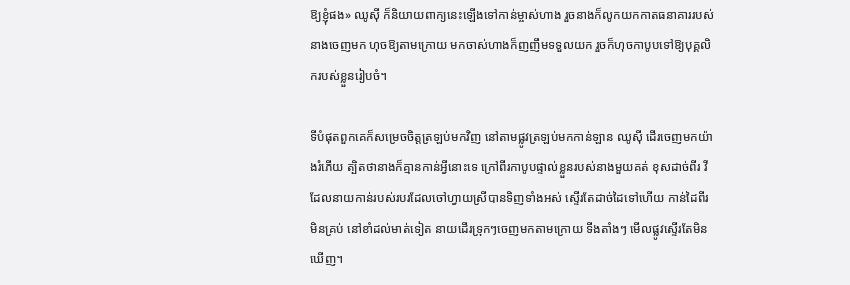ឱ្យខ្ញុំផង» ឈូស៊ី ក៏និយាយពាក្យនេះឡើងទៅកាន់ម្ចាស់ហាង រួចនាងក៏លូកយកកាតធនាគាររបស់នាងចេញមក ហុចឱ្យតាមក្រោយ មកចាស់ហាងក៏ញញឹមទទួលយក រួចក៏ហុចកាបូបទៅឱ្យបុគ្គលិករបស់ខ្លួនរៀបចំ។

ទីបំផុតពួកគេក៏សម្រេចចិត្តត្រឡប់មកវិញ នៅតាមផ្លូវត្រឡប់មកកាន់ឡាន ឈូស៊ី ដើរចេញមកយ៉ាងរំភើយ ត្បិតថានាងក៏គ្មានកាន់អ្វីនោះទេ ក្រៅពីរកាបូបផ្ទាល់ខ្លួនរបស់នាងមួយគត់ ខុសដាច់ពីរ វី ដែលនាយកាន់របស់របរដែលចៅហ្វាយស្រីបានទិញទាំងអស់ ស្ទើរតែដាច់ដៃទៅហើយ កាន់ដៃពីរមិនគ្រប់ នៅខាំដល់មាត់ទៀត នាយដើរទ្រុកៗចេញមកតាមក្រោយ ទីងតាំងៗ មើលផ្លូវស្ទើរតែមិនឃើញ។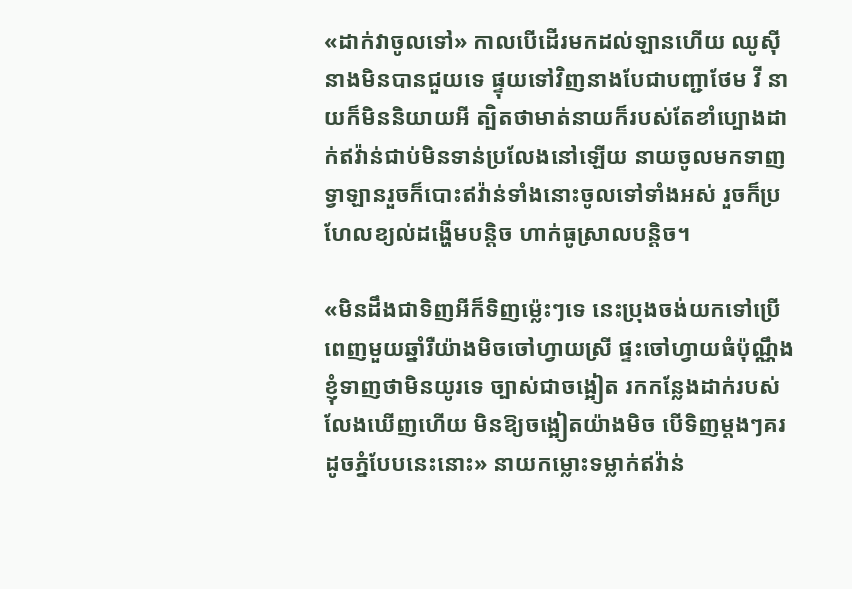«ដាក់វាចូលទៅ» កាលបើដើរមកដល់ឡានហើយ ឈូស៊ី នាងមិនបានជួយទេ ផ្ទុយទៅវិញនាងបែជាបញ្ជាថែម វី នាយក៏មិននិយាយអី ត្បិតថាមាត់នាយក៏របស់តែខាំប្បោងដាក់ឥវ៉ាន់ជាប់មិនទាន់ប្រលែងនៅឡើយ នាយចូលមកទាញទ្វាឡានរួចក៏បោះឥវ៉ាន់ទាំងនោះចូលទៅទាំងអស់ រួចក៏ប្រហែលខ្យល់ដង្ហើមបន្តិច ហាក់ធូស្រាលបន្តិច។

«មិនដឹងជាទិញអីក៏ទិញម្ល៉េះៗទេ នេះប្រុងចង់យកទៅប្រើពេញមួយឆ្នាំរឺយ៉ាងមិចចៅហ្វាយស្រី ផ្ទះចៅហ្វាយធំប៉ុណ្ណឹង ខ្ញុំទាញថាមិនយូរទេ ច្បាស់ជាចង្អៀត រកកន្លែងដាក់របស់លែងឃើញហើយ មិនឱ្យចង្អៀតយ៉ាងមិច បើទិញម្តងៗគរដូចភ្នំបែបនេះនោះ» នាយកម្លោះទម្លាក់ឥវ៉ាន់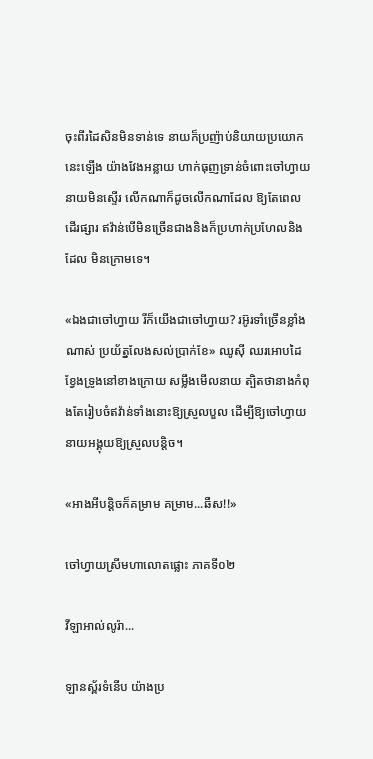ចុះពីរដៃសិនមិនទាន់ទេ នាយក៏ប្រញ៉ាប់និយាយប្រយោកនេះឡើង យ៉ាងវែងអន្លាយ ហាក់ធុញទ្រាន់ចំពោះចៅហ្វាយនាយមិនស្ទើរ លើកណាក៏ដូចលើកណាដែល ឱ្យតែពេលដើរផ្សារ ឥវ៉ាន់បើមិនច្រើនជាងនិងក៏ប្រហាក់ប្រហែលនិងដែល មិនក្រោមទេ។

«ឯងជាចៅហ្វាយ រីក៏យើងជាចៅហ្វាយ? រអ៊ូរទាំច្រើនខ្លាំងណាស់ ប្រយ័ត្នលែងសល់ប្រាក់ខែ» ឈូស៊ី ឈរអោបដៃខ្វែងទ្រូងនៅខាងក្រោយ សម្លឹងមើលនាយ ត្បិតថានាងកំពុងតែរៀបចំឥវ៉ាន់ទាំងនោះឱ្យស្រួលបួល ដើម្បីឱ្យចៅហ្វាយនាយអង្គុយឱ្យស្រួលបន្តិច។

«អាងអីបន្តិចក៏គម្រាម គម្រាម...ឆឺស!!»

ចៅហ្វាយស្រីមហាលោតផ្លោះ ភាគទី០២

វីឡាអាល់លូរ៉ា...

ឡានស្ព័រទំនើប យ៉ាងប្រ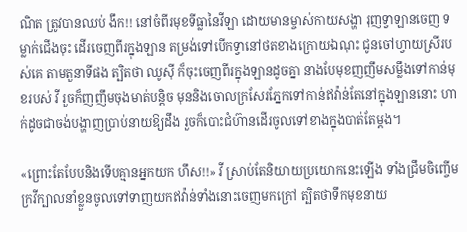ណិត ត្រូវបានឈប់ ងឹក!! នៅចំពីរមុខទីធ្លានៃវីឡា ដោយមានម្ចាស់កាយសង្ហា រុញទ្វាឡានចេញ ទម្លាក់ជើងចុះ ដើរចេញពីរក្នុងឡាន តម្រង់ទៅបើកទ្វានៅថតខាងក្រោយឯណុះ ជូនចៅហ្វាយស្រីរបស់គេ តាមតួនាទីផង ត្បិតថា ឈូស៊ី ក៏ចុះចេញពីរក្នុងឡានដូចគ្នា នាងបែមុខញញឹមសម្លឹងទៅកាន់មុខរបស់ វី រួចក៏ញញឹមចុងមាត់បន្តិច មុននិងចោលក្រសែរភ្នែកទៅកាន់ឥវ៉ាន់តែនៅក្នុងឡាននោះ ហាក់ដូចជាចង់បង្ហាញប្រាប់នាយឱ្យដឹង រួចក៏បោះជំហ៊ានដើរចូលទៅខាងក្នុងបាត់តែម្តង។

«ព្រោះតែបែបនិងទើបគ្មានអ្នកយក ហឹស!!» វី ស្រាប់តែនិយាយប្រយោកនេះឡើង ទាំងជ្រឹមចិញ្ចើម ក្រវីក្បាលនាំខ្លួនចូលទៅទាញយកឥវ៉ាន់ទាំងនោះចេញមកក្រៅ ត្បិតថាទឹកមុខនាយ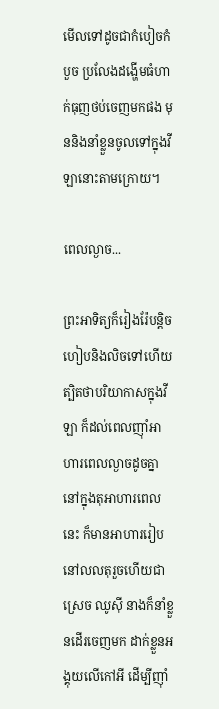មើលទៅដូចជាកំបៀចកំបួច ប្រលែងដង្ហើមធំហាក់ធុញថប់ចេញមកផង មុននិងនាំខ្លួនចូលទៅក្នុងវីឡានោះតាមក្រោយ។

ពេលល្ងាច...

ព្រះអាទិត្យក៏រៀងរ៉ែបន្តិច ហៀបនិងលិចទៅហើយ ត្បិតថាបរិយាកាសក្នុងវីឡា ក៏ដល់ពេលញ៉ាំអាហារពេលល្ងាចដូចគ្នា នៅក្នុងតុអាហារពេលនេះ ក៏មានអាហាររៀបនៅលលតុរួចហើយជាស្រេច ឈូស៊ី នាងក៏នាំខ្លួនដើរចេញមក ដាក់ខ្លួនអង្គុយលើកៅអី ដើម្បីញ៉ាំ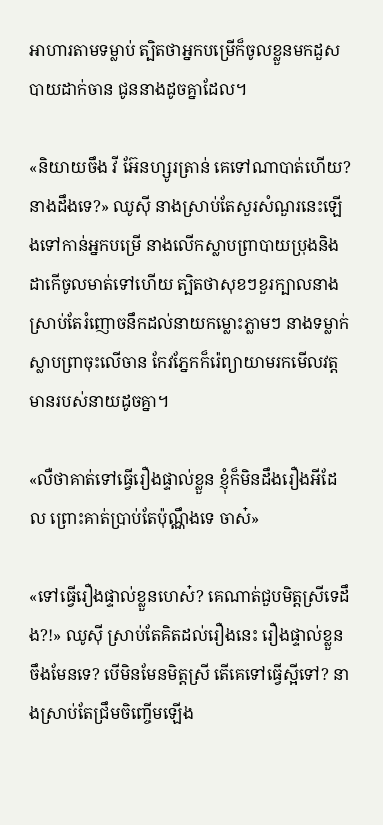អាហារតាមទម្លាប់ ត្បិតថាអ្នកបម្រើក៏ចូលខ្លួនមកដួសបាយដាក់ចាន ជូននាងដូចគ្នាដែល។

«និយាយចឹង វី អ៊ែនហ្សូរត្រាន់ គេទៅណាបាត់ហើយ? នាងដឹងទេ?» ឈូស៊ី នាងស្រាប់តែសួរសំណួរនេះឡើងទៅកាន់អ្នកបម្រើ នាងលើកស្លាបព្រាបាយប្រុងនិងដាកើចូលមាត់ទៅហើយ ត្បិតថាសុខៗខួរក្បាលនាងស្រាប់តែរំញោចនឹកដល់នាយកម្លោះភ្លាមៗ នាងទម្លាក់ស្លាបព្រាចុះលើចាន កែវភ្នែកក៏រ៉េព្យាយាមរកមើលវត្តមានរបស់នាយដូចគ្នា។

«លឺថាគាត់ទៅធ្វើរឿងផ្ទាល់ខ្លួន ខ្ញុំក៏មិនដឹងរឿងអីដែល ព្រោះគាត់ប្រាប់តែប៉ុណ្ណឹងទេ ចាស៎»

«ទៅធ្វើរឿងផ្ទាល់ខ្លួនហេស៎? គេណាត់ជួបមិត្តស្រីទេដឹង?!» ឈូស៊ី ស្រាប់តែគិតដល់រឿងនេះ រឿងផ្ទាល់ខ្លួនចឹងមែនទេ? បើមិនមែនមិត្តស្រី តើគេទៅធ្វើស្អីទៅ? នាងស្រាប់តែជ្រឹមចិញ្ចើមឡើង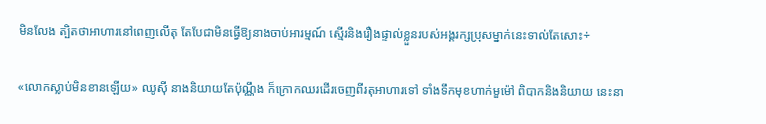មិនលែង ត្បិតថាអាហារនៅពេញលើតុ តែបែជាមិនធ្វើឱ្យនាងចាប់អារម្មណ៍ ស្មើរនិងរឿងផ្ទាល់ខ្លួនរបស់អង្គរក្សប្រុសម្នាក់នេះទាល់តែសោះ÷

«លោកស្លាប់មិនខានឡើយ» ឈូស៊ី នាងនិយាយតែប៉ុណ្ណឹង ក៏ក្រោកឈរដើរចេញពីរតុអាហារទៅ ទាំងទឹកមុខហាក់មួម៉ៅ ពិបាកនិងនិយាយ នេះនា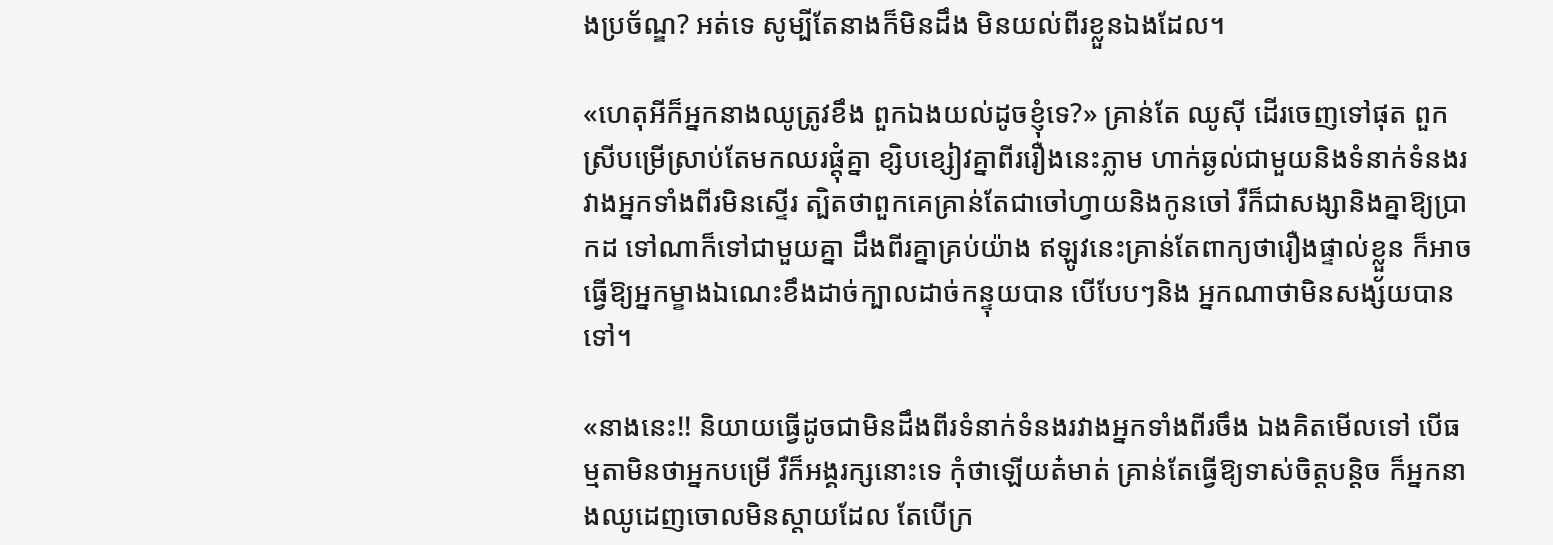ងប្រច័ណ្ឌ? អត់ទេ សូម្បីតែនាងក៏មិនដឹង មិនយល់ពីរខ្លួនឯងដែល។

«ហេតុអីក៏អ្នកនាងឈូត្រូវខឹង ពួកឯងយល់ដូចខ្ញុំទេ?» គ្រាន់តែ ឈូស៊ី ដើរចេញទៅផុត ពួកស្រីបម្រើស្រាប់តែមកឈរផ្តុំគ្នា ខ្សិបខ្សៀវគ្នាពីររឿងនេះភ្លាម ហាក់ឆ្ងល់ជាមួយនិងទំនាក់ទំនងរវាងអ្នកទាំងពីរមិនស្ទើរ ត្បិតថាពួកគេគ្រាន់តែជាចៅហ្វាយនិងកូនចៅ រឺក៏ជាសង្សានិងគ្នាឱ្យប្រាកដ ទៅណាក៏ទៅជាមួយគ្នា ដឹងពីរគ្នាគ្រប់យ៉ាង ឥឡូវនេះគ្រាន់តែពាក្យថារឿងផ្ទាល់ខ្លួន ក៏អាចធ្វើឱ្យអ្នកម្ខាងឯណេះខឹងដាច់ក្បាលដាច់កន្ទុយបាន បើបែបៗនិង អ្នកណាថាមិនសង្ស័យបានទៅ។

«នាងនេះ!! និយាយធ្វើដូចជាមិនដឹងពីរទំនាក់ទំនងរវាងអ្នកទាំងពីរចឹង ឯងគិតមើលទៅ បើធម្មតាមិនថាអ្នកបម្រើ រឺក៏អង្គរក្សនោះទេ កុំថាឡើយត៎មាត់ គ្រាន់តែធ្វើឱ្យទាស់ចិត្តបន្តិច ក៏អ្នកនាងឈូដេញចោលមិនស្តាយដែល តែបើក្រ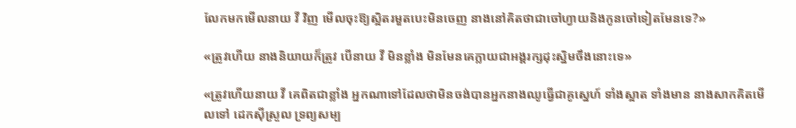លែកមកមើលនាយ វី វិញ មើលចុះឱ្យស្អិតរមួតបេះមិនចេញ នាងនៅគិតថាជាចៅហ្វាយនិងកូនចៅទៀតមែនទេ?»

«ត្រូវហើយ នាងនិយាយក៏ត្រូវ បើនាយ វី មិនខ្លាំង មិនមែនគេក្លាយជាអង្គរក្សដុះស្និមចឹងនោះទេ»

«ត្រូវហើយនាយ វី គេពិតជាខ្លាំង អ្នកណាទៅដែលថាមិនចង់បានអ្នកនាងឈូធ្វើជាគូស្នេហ៍ ទាំងស្អាត ទាំងមាន នាងសាកគិតមើលទៅ ដេកស៊ីស្រួល ទ្រព្យសម្ប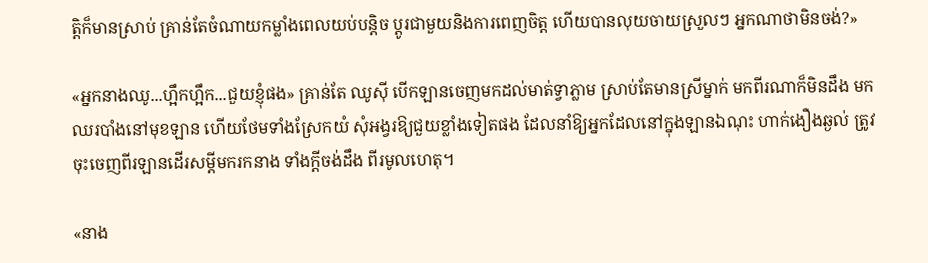ត្តិក៏មានស្រាប់ គ្រាន់តែចំណាយកម្លាំងពេលយប់បន្តិច ប្តូរជាមួយនិងការពេញចិត្ត ហើយបានលុយចាយស្រួលៗ អ្នកណាថាមិនចង់?»

«អ្នកនាងឈូ...ហ្អឹកហ្អឹក...ជួយខ្ញុំផង» គ្រាន់តែ ឈូស៊ី បើកឡានចេញមកដល់មាត់ទ្វាភ្លាម ស្រាប់តែមានស្រីម្នាក់ មកពីរណាក៏មិនដឹង មកឈរបាំងនៅមុខឡាន ហើយថែមទាំងស្រែកយំ សុំអង្វរឱ្យជួយខ្លាំងទៀតផង ដែលនាំឱ្យអ្នកដែលនៅក្នុងឡានឯណុះ ហាក់ងឿងឆ្ងល់ ត្រូវចុះចេញពីរឡានដើរសម្តីមករកនាង ទាំងក្តីចង់ដឹង ពីរមូលហេតុ។

«នាង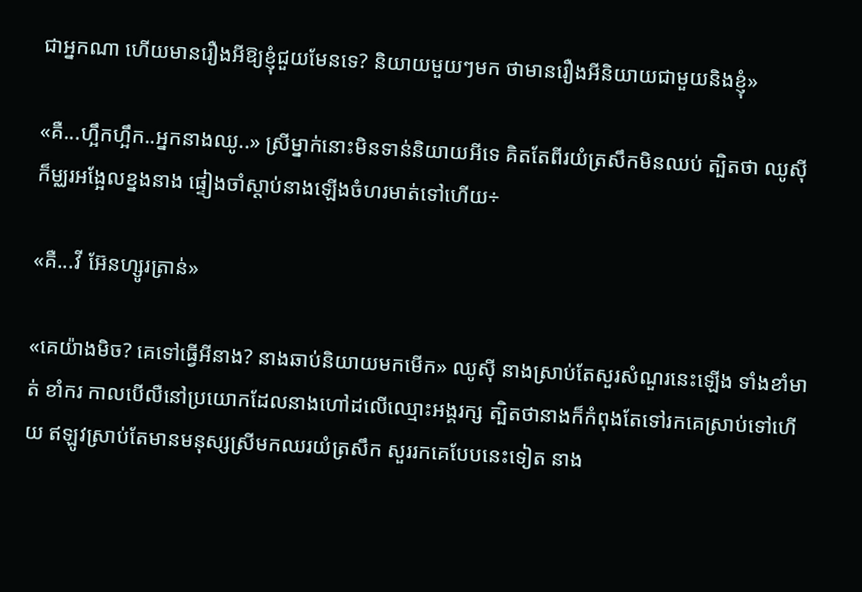ជាអ្នកណា ហើយមានរឿងអីឱ្យខ្ញុំជួយមែនទេ? និយាយមួយៗមក ថាមានរឿងអីនិយាយជាមួយនិងខ្ញុំ»

«គឺ...ហ្អឹកហ្អឹក..អ្នកនាងឈូ..» ស្រីម្នាក់នោះមិនទាន់និយាយអីទេ គិតតែពីរយំត្រសឹកមិនឈប់ ត្បិតថា ឈូស៊ី ក៏ម្ឈរអង្អែលខ្នងនាង ផ្ទៀងចាំស្តាប់នាងឡើងចំហរមាត់ទៅហើយ÷

«គឺ...វី អ៊ែនហ្សូរត្រាន់»

«គេយ៉ាងមិច? គេទៅធ្វើអីនាង? នាងឆាប់និយាយមកមើក» ឈូស៊ី នាងស្រាប់តែសួរសំណួរនេះឡើង ទាំងខាំមាត់ ខាំករ កាលបើលឺនៅប្រយោកដែលនាងហៅដលើឈ្មោះអង្គរក្ស ត្បិតថានាងក៏កំពុងតែទៅរកគេស្រាប់ទៅហើយ ឥឡូវស្រាប់តែមានមនុស្សស្រីមកឈរយំត្រសឹក សួររកគេបែបនេះទៀត នាង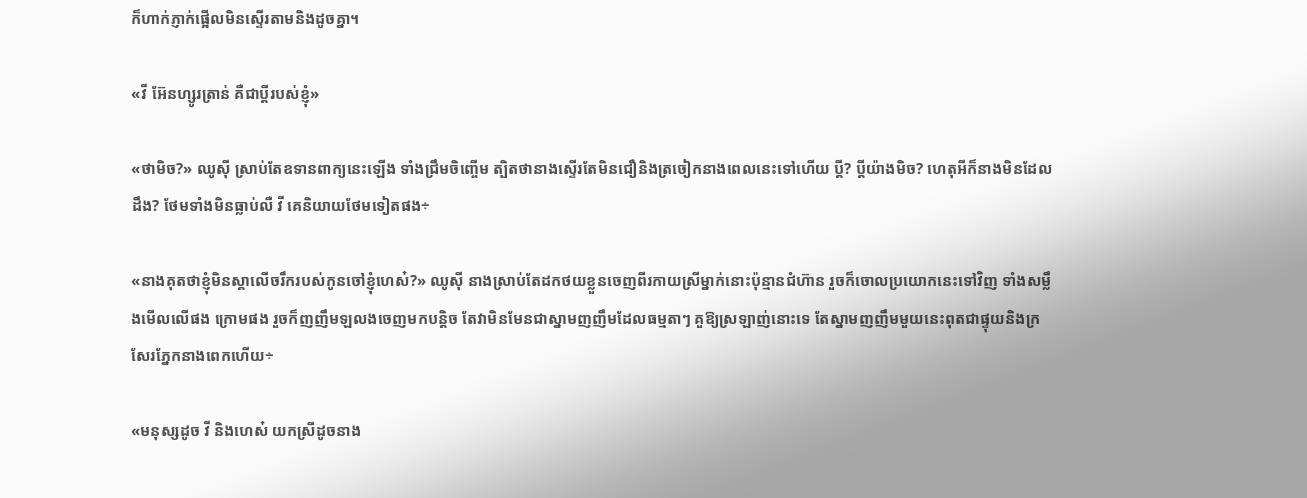ក៏ហាក់ភ្ញាក់ផ្អើលមិនស្ទើរតាមនិងដូចគ្នា។

«វី អ៊ែនហ្សូរត្រាន់ គឺជាប្តីរបស់ខ្ញុំ»

«ថាមិច?» ឈូស៊ី ស្រាប់តែឧទានពាក្យនេះឡើង ទាំងជ្រឹមចិញ្ចើម ត្បិតថានាងស្ទើរតែមិនជឿនិងត្រចៀកនាងពេលនេះទៅហើយ ប្តី? ប្តីយ៉ាងមិច? ហេតុអីក៏នាងមិនដែលដឹង? ថែមទាំងមិនធ្លាប់លឺ វី គេនិយាយថែមទៀតផង÷

«នាងគុតថាខ្ញុំមិនស្គាលើចរឹករបស់កូនចៅខ្ញុំហេស៎?» ឈូស៊ី នាងស្រាប់តែដកថយខ្លួនចេញពីរកាយស្រីម្នាក់នោះប៉ុន្មានជំហ៊ាន រួចក៏ចោលប្រយោកនេះទៅវិញ ទាំងសម្លឹងមើលលើផង ក្រោមផង រួចក៏ញញឹមឡលងចេញមកបន្តិច តែវាមិនមែនជាស្នាមញញឹមដែលធម្មតាៗ គួឱ្យស្រឡាញ់នោះទេ តែស្នាមញញឹមមួយនេះពុតជាផ្ទុយនិងក្រសែរភ្នែកនាងពេកហើយ÷

«មនុស្សដូច វី និងហេស៎ យកស្រីដូចនាង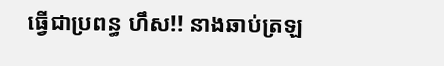ធ្វើជាប្រពន្ធ ហឹស!! នាងឆាប់ត្រឡ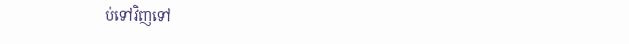ប់ទៅវិញទៅ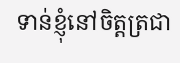ទាន់ខ្ញុំនៅចិត្តត្រជា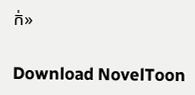ក់»

Download NovelToon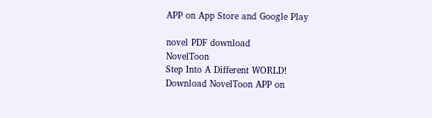APP on App Store and Google Play

novel PDF download
NovelToon
Step Into A Different WORLD!
Download NovelToon APP on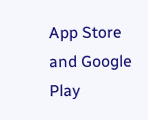App Store and Google Play